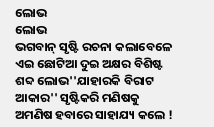ଲୋଭ
ଲୋଭ
ଭଗବାନ୍ ସୃଷ୍ଟି ରଚନା କଲାବେଳେ ଏଇ ଛୋଟିଆ ଦୁଇ ଅକ୍ଷର ବିଶିଷ୍ଟ ଶବ୍ଦ ଲୋଭ''ଯାହାରକି ବିରାଟ ଆକାର'' ସୃଷ୍ଟିକରି ମଣିଷକୁ ଅମଣିଷ ହବାରେ ସାହାଯ୍ୟ କଲେ !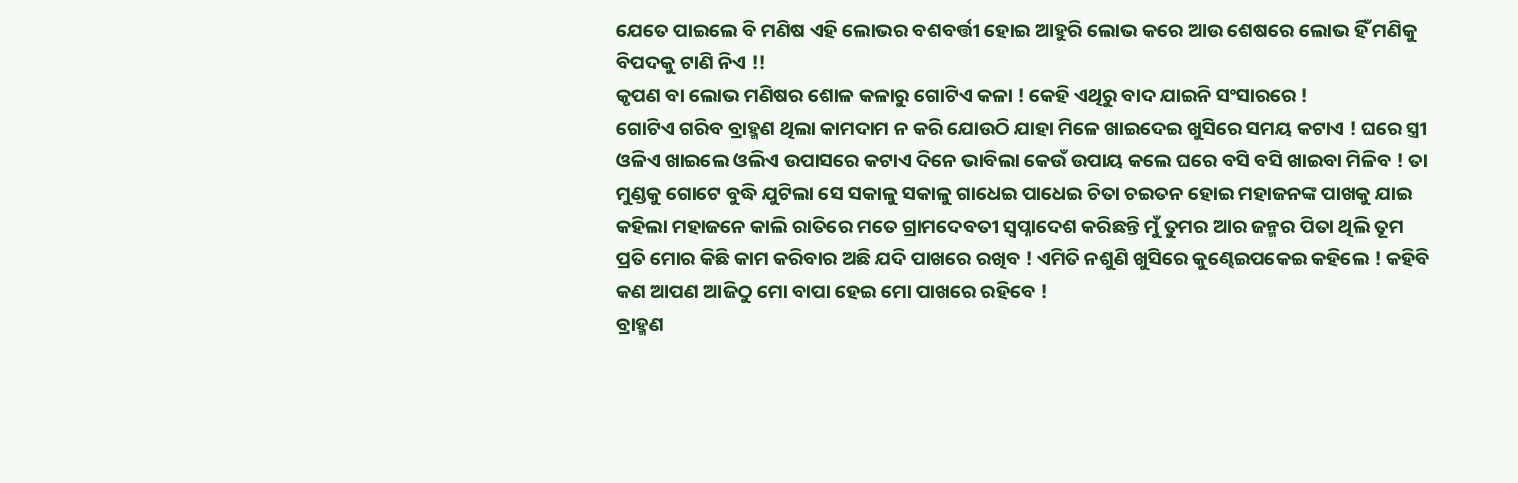ଯେତେ ପାଇଲେ ବି ମଣିଷ ଏହି ଲୋଭର ବଶବର୍ତ୍ତୀ ହୋଇ ଆହୁରି ଲୋଭ କରେ ଆଉ ଶେଷରେ ଲୋଭ ହିଁ ମଣିକୁ ବିପଦକୁ ଟାଣି ନିଏ !!
କୃପଣ ବା ଲୋଭ ମଣିଷର ଶୋଳ କଳାରୁ ଗୋଟିଏ କଳା ! କେହି ଏଥିରୁ ବାଦ ଯାଇନି ସଂସାରରେ !
ଗୋଟିଏ ଗରିବ ବ୍ରାହ୍ମଣ ଥିଲା କାମଦାମ ନ କରି ଯୋଉଠି ଯାହା ମିଳେ ଖାଇଦେଇ ଖୁସିରେ ସମୟ କଟାଏ ! ଘରେ ସ୍ତ୍ରୀ ଓଳିଏ ଖାଇଲେ ଓଲିଏ ଉପାସରେ କଟାଏ ଦିନେ ଭାବିଲା କେଉଁ ଉପାୟ କଲେ ଘରେ ବସି ବସି ଖାଇବା ମିଳିବ ! ତା ମୁଣ୍ଡକୁ ଗୋଟେ ବୁଦ୍ଧି ଯୁଟିଲା ସେ ସକାଳୁ ସକାଳୁ ଗାଧେଇ ପାଧେଇ ଚିତା ଚଇତନ ହୋଇ ମହାଜନଙ୍କ ପାଖକୁ ଯାଇ କହିଲା ମହାଜନେ କାଲି ରାତିରେ ମତେ ଗ୍ରାମଦେବତୀ ସ୍ୱପ୍ନାଦେଶ କରିଛନ୍ତି ମୁଁ ତୁମର ଆର ଜନ୍ମର ପିତା ଥିଲି ତୂମ ପ୍ରତି ମୋର କିଛି କାମ କରିବାର ଅଛି ଯଦି ପାଖରେ ରଖିବ ! ଏମିତି ନଶୁଣି ଖୁସିରେ କୁଣ୍ଢେଇପକେଇ କହିଲେ ! କହିବି କଣ ଆପଣ ଆଜିଠୁ ମୋ ବାପା ହେଇ ମୋ ପାଖରେ ରହିବେ !
ବ୍ରାହ୍ମଣ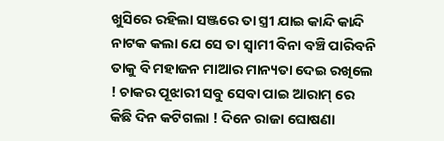ଖୁସିରେ ରହିଲା ସଞ୍ଜରେ ତା ସ୍ତ୍ରୀ ଯାଇ କାନ୍ଦି କାନ୍ଦି ନାଟକ କଲା ଯେ ସେ ତା ସ୍ୱାମୀ ବିନା ବଞ୍ଚି ପାରିବନି ତାକୁ ବି ମହାଜନ ମାଆର ମାନ୍ୟତା ଦେଇ ରଖିଲେ ! ଚାକର ପୂଝାରୀ ସବୁ ସେବା ପାଇ ଆରାମ୍ ରେ କିଛି ଦିନ କଟିଗଲା ! ଦିନେ ରାଜା ଘୋଷଣା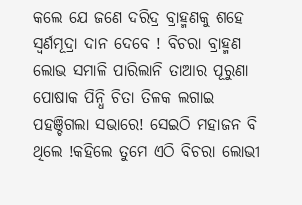କଲେ ଯେ ଜଣେ ଦରିଦ୍ର ବ୍ରାହ୍ମଣକୁ ଶହେ ସ୍ୱର୍ଣମୂଦ୍ରା ଦାନ ଦେବେ ! ବିଚରା ବ୍ରାହ୍ମଣ ଲୋଭ ସମାଳି ପାରିଲାନି ତାଆର ପୂରୁଣା ପୋଷାକ ପିନ୍ଧି ଚିତା ତିଳକ ଲଗାଇ ପହଞ୍ଚିଗଲା ସଭାରେ! ସେଇଠି ମହାଜନ ବି ଥିଲେ !କହିଲେ ତୁମେ ଏଠି ବିଚରା ଲୋଭୀ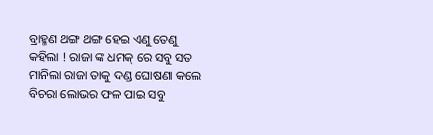ବ୍ରାହ୍ମଣ ଥଙ୍ଗ ଥଙ୍ଗ ହେଇ ଏଣୁ ତେଣୁ କହିଲା ! ରାଜା ଙ୍କ ଧମକ୍ ରେ ସବୁ ସତ ମାନିଲା ରାଜା ତାକୁ ଦଣ୍ଡ ଘୋଷଣା କଲେ ବିଚରା ଲୋଭର ଫଳ ପାଇ ସବୁ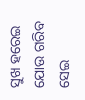ସୁଖ ହରେଇ ଯୋଉ ଗରିବ ସେଇ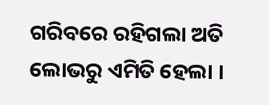ଗରିବରେ ରହିଗଲା ଅତି ଲୋଭରୁ ଏମିତି ହେଲା ।